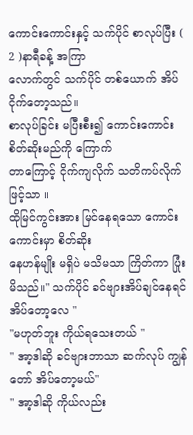ကောင်းကောင်းနှင့် သက်ပိုင် စာလုပ်ပြီး ( 2 )နာရီခန့် အကြာ
လောက်တွင် သက်ပိုင် တစ်ယောက် အိပ်ငိုက်တော့သည်။
စာလုပ်ခြင်း မပြီးစီး၍ ကောင်းကောင်း စိတ်ဆိုးမည်ကို ကြောက်
တာကြောင့် ငိုက်ကျလိုက် သတိကပ်လိုက်ဖြင့်သာ ။
ထိုမြင်ကွင်းအား မြင်နေရသော ကောင်းကောင်းမှာ စိတ်ဆိုး
နေဟန်မျိုး မရှိပဲ မသိမသာ ကြိတ်ကာ ပြုံးမိသည်။" သက်ပိုင် ခင်ဗျားအိပ်ချင်နေရင် အိပ်တော့လေ "
"မဟုတ်ဘူး ကိုယ်ရသေးတယ် "
" အာ့ဒါဆို ခင်ဗျားဘာသာ ဆက်လုပ် ကျွန်တော် အိပ်တော့မယ်"
" အာ့ဒါဆို ကိုယ်လည်း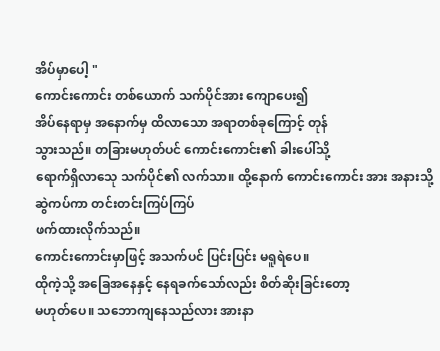အိပ်မှာပေါ့ "
ကောင်းကောင်း တစ်ယောက် သက်ပိုင်အား ကျောပေး၍
အိပ်နေရာမှ အနောက်မှ ထိလာသော အရာတစ်ခုကြောင့် တုန်
သွားသည်။ တခြားမဟုတ်ပင် ကောင်းကောင်း၏ ခါးပေါ်သို့
ရောက်ရှိလာသေု သက်ပိုင်၏ လက်သာ။ ထို့နောက် ကောင်းကောင်း အား အနားသို့ ဆွဲကပ်ကာ တင်းတင်းကြပ်ကြပ်
ဖက်ထားလိုက်သည်။
ကောင်းကောင်းမှာဖြင့် အသက်ပင် ပြင်းပြင်း မရူရဲပေ။
ထိုကဲ့သို့ အခြေအနေနှင့် နေရခက်သော်လည်း စိတ်ဆိုးခြင်းတော့
မဟုတ်ပေ။ သဘောကျနေသည်လား အားနာ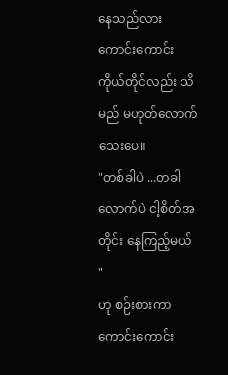နေသည်လား
ကောင်းကောင်း ကိုယ်တိုင်လည်း သိမည် မဟုတ်လောက်သေးပေ။
"တစ်ခါပဲ ...တခါလောက်ပဲ ငါ့စိတ်အတိုင်း နေကြည့်မယ် "
ဟု စဉ်းစားကာ ကောင်းကောင်း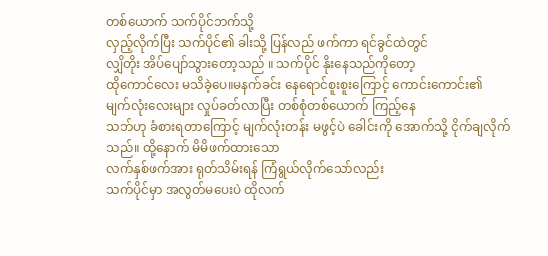တစ်ယောက် သက်ပိုင်ဘက်သို့
လှည့်လိုက်ပြီး သက်ပိုင်၏ ခါးသို့ ပြန်လည် ဖက်ကာ ရင်ခွင်ထဲတွင်
လျှိတိုး အိပ်ပျော်သွားတော့သည် ။ သက်ပိုင် နိုးနေသည်ကိုတော့
ထိုကောင်လေး မသိခဲ့ပေ။မနက်ခင်း နေရောင်စူးစူးကြောင့် ကောင်းကောင်း၏
မျက်လုံးလေးများ လှုပ်ခတ်လာပြီး တစ်စုံတစ်ယောက် ကြည့်နေ
သဘ်ဟု ခံစားရတာကြောင့် မျက်လုံးတန်း မဖွင့်ပဲ ခေါင်းကို အောက်သို့ ငိုက်ချလိုက်သည်။ ထို့နောက် မိမိဖက်ထားသော
လက်နှစ်ဖက်အား ရုတ်သိမ်းရန် ကြံရွယ်လိုက်သော်လည်း
သက်ပိုင်မှာ အလွတ်မပေးပဲ ထိုလက်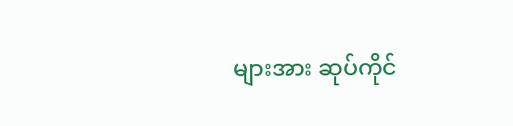များအား ဆုပ်ကိုင်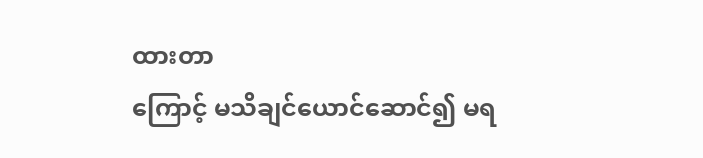ထားတာ
ကြောင့် မသိချင်ယောင်ဆောင်၍ မရ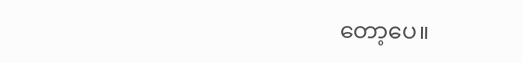တော့ပေ။